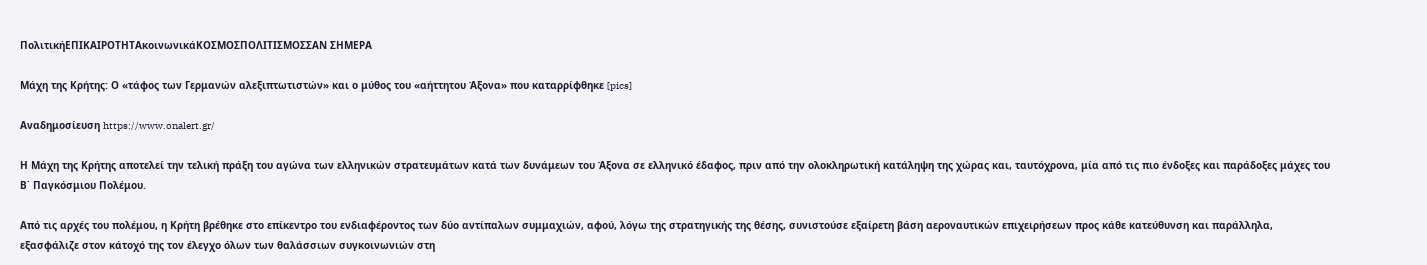ΠολιτικήΕΠΙΚΑΙΡΟΤΗΤΑκοινωνικάΚΟΣΜΟΣΠΟΛΙΤΙΣΜΟΣΣΑΝ ΣΗΜΕΡΑ

Μάχη της Κρήτης: Ο «τάφος των Γερμανών αλεξιπτωτιστών» και ο μύθος του «αήττητου Άξονα» που καταρρίφθηκε [pics]

Αναδημοσίευση https://www.onalert.gr/

Η Μάχη της Κρήτης αποτελεί την τελική πράξη του αγώνα των ελληνικών στρατευμάτων κατά των δυνάμεων του Άξονα σε ελληνικό έδαφος, πριν από την ολοκληρωτική κατάληψη της χώρας και, ταυτόχρονα, μία από τις πιο ένδοξες και παράδοξες μάχες του Β΄ Παγκόσμιου Πολέμου.

Από τις αρχές του πολέμου, η Κρήτη βρέθηκε στο επίκεντρο του ενδιαφέροντος των δύο αντίπαλων συμμαχιών, αφού, λόγω της στρατηγικής της θέσης, συνιστούσε εξαίρετη βάση αεροναυτικών επιχειρήσεων προς κάθε κατεύθυνση και παράλληλα, εξασφάλιζε στον κάτοχό της τον έλεγχο όλων των θαλάσσιων συγκοινωνιών στη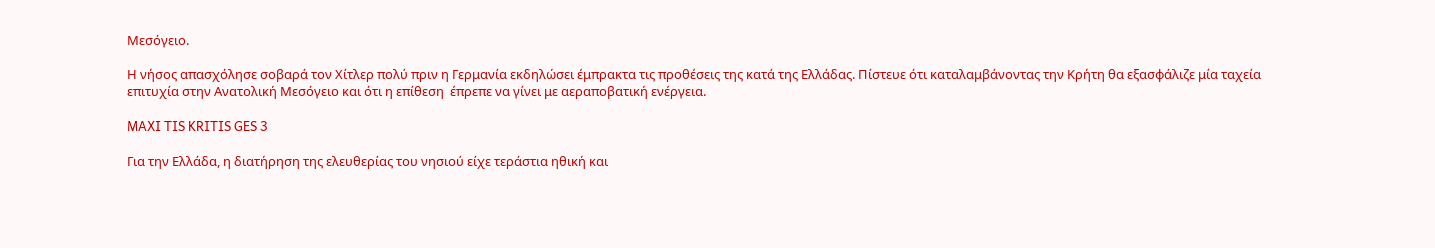Μεσόγειο.

Η νήσος απασχόλησε σοβαρά τον Χίτλερ πολύ πριν η Γερμανία εκδηλώσει έμπρακτα τις προθέσεις της κατά της Ελλάδας. Πίστευε ότι καταλαμβάνοντας την Κρήτη θα εξασφάλιζε μία ταχεία επιτυχία στην Ανατολική Μεσόγειο και ότι η επίθεση  έπρεπε να γίνει με αεραποβατική ενέργεια.

MAXI TIS KRITIS GES 3

Για την Ελλάδα, η διατήρηση της ελευθερίας του νησιού είχε τεράστια ηθική και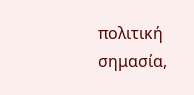πολιτική σημασία,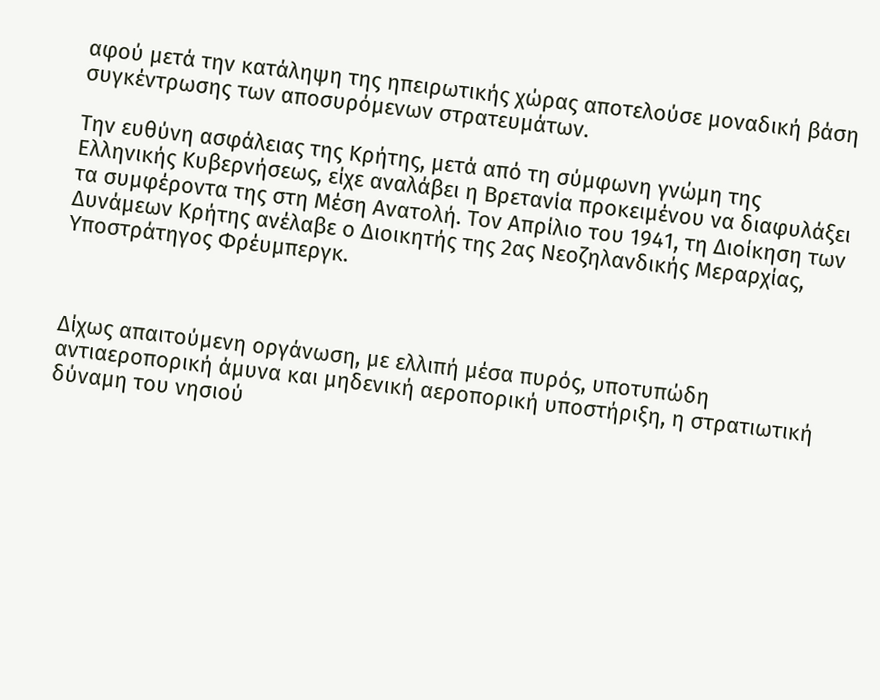αφού μετά την κατάληψη της ηπειρωτικής χώρας αποτελούσε μοναδική βάση συγκέντρωσης των αποσυρόμενων στρατευμάτων.

Την ευθύνη ασφάλειας της Κρήτης, μετά από τη σύμφωνη γνώμη της Ελληνικής Κυβερνήσεως, είχε αναλάβει η Βρετανία προκειμένου να διαφυλάξει τα συμφέροντα της στη Μέση Ανατολή. Τον Απρίλιο του 1941, τη Διοίκηση των Δυνάμεων Κρήτης ανέλαβε ο Διοικητής της 2ας Νεοζηλανδικής Μεραρχίας, Υποστράτηγος Φρέυμπεργκ.



Δίχως απαιτούμενη οργάνωση, με ελλιπή μέσα πυρός, υποτυπώδη αντιαεροπορική άμυνα και μηδενική αεροπορική υποστήριξη, η στρατιωτική δύναμη του νησιού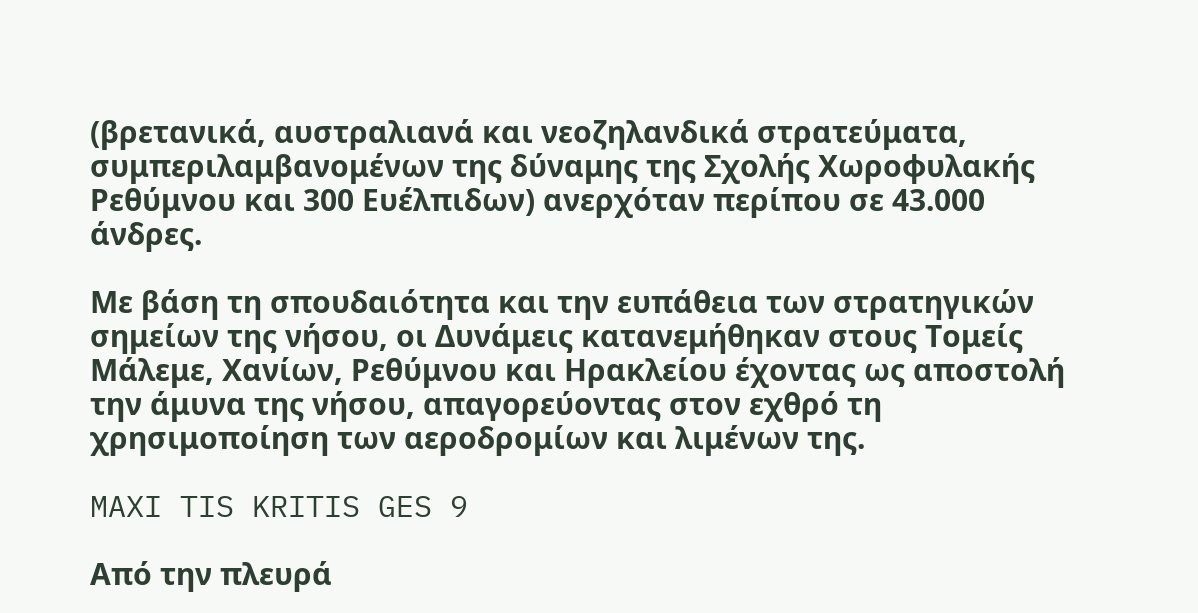(βρετανικά, αυστραλιανά και νεοζηλανδικά στρατεύματα,  συμπεριλαμβανομένων της δύναμης της Σχολής Χωροφυλακής Ρεθύμνου και 300 Ευέλπιδων) ανερχόταν περίπου σε 43.000 άνδρες.

Με βάση τη σπουδαιότητα και την ευπάθεια των στρατηγικών σημείων της νήσου, οι Δυνάμεις κατανεμήθηκαν στους Τομείς Μάλεμε, Χανίων, Ρεθύμνου και Ηρακλείου έχοντας ως αποστολή την άμυνα της νήσου, απαγορεύοντας στον εχθρό τη χρησιμοποίηση των αεροδρομίων και λιμένων της.

MAXI TIS KRITIS GES 9

Από την πλευρά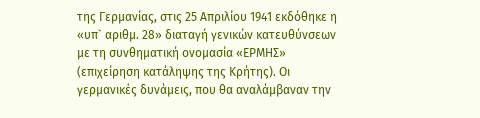της Γερμανίας, στις 25 Απριλίου 1941 εκδόθηκε η «υπ` αριθμ. 28» διαταγή γενικών κατευθύνσεων με τη συνθηματική ονομασία «ΕΡΜΗΣ» (επιχείρηση κατάληψης της Κρήτης). Οι γερμανικές δυνάμεις, που θα αναλάμβαναν την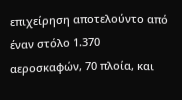επιχείρηση αποτελούντο από έναν στόλο 1.370 αεροσκαφών, 70 πλοία, και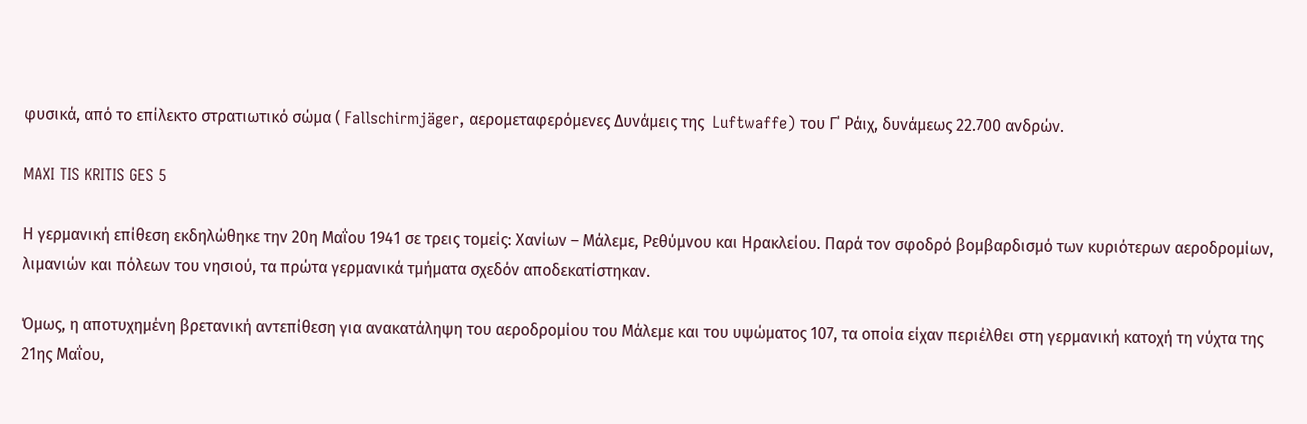φυσικά, από το επίλεκτο στρατιωτικό σώμα ( Fallschirmjäger, αερομεταφερόμενες Δυνάμεις της  Luftwaffe) του Γ΄ Ράιχ, δυνάμεως 22.700 ανδρών.

MAXI TIS KRITIS GES 5

Η γερμανική επίθεση εκδηλώθηκε την 20η Μαΐου 1941 σε τρεις τομείς: Χανίων – Μάλεμε, Ρεθύμνου και Ηρακλείου. Παρά τον σφοδρό βομβαρδισμό των κυριότερων αεροδρομίων, λιμανιών και πόλεων του νησιού, τα πρώτα γερμανικά τμήματα σχεδόν αποδεκατίστηκαν.

Όμως, η αποτυχημένη βρετανική αντεπίθεση για ανακατάληψη του αεροδρομίου του Μάλεμε και του υψώματος 107, τα οποία είχαν περιέλθει στη γερμανική κατοχή τη νύχτα της 21ης Μαΐου,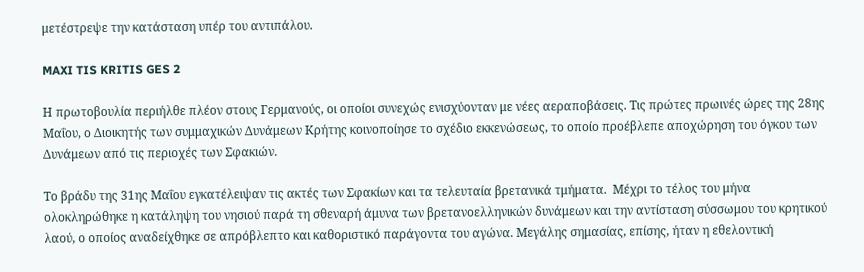μετέστρεψε την κατάσταση υπέρ του αντιπάλου.

MAXI TIS KRITIS GES 2

Η πρωτοβουλία περιήλθε πλέον στους Γερμανούς, οι οποίοι συνεχώς ενισχύονταν με νέες αεραποβάσεις. Τις πρώτες πρωινές ώρες της 28ης Μαΐου, ο Διοικητής των συμμαχικών Δυνάμεων Κρήτης κοινοποίησε το σχέδιο εκκενώσεως, το οποίο προέβλεπε αποχώρηση του όγκου των Δυνάμεων από τις περιοχές των Σφακιών.

Το βράδυ της 31ης Μαΐου εγκατέλειψαν τις ακτές των Σφακίων και τα τελευταία βρετανικά τμήματα.  Μέχρι το τέλος του μήνα ολοκληρώθηκε η κατάληψη του νησιού παρά τη σθεναρή άμυνα των βρετανοελληνικών δυνάμεων και την αντίσταση σύσσωμου του κρητικού λαού, ο οποίος αναδείχθηκε σε απρόβλεπτο και καθοριστικό παράγοντα του αγώνα. Μεγάλης σημασίας, επίσης, ήταν η εθελοντική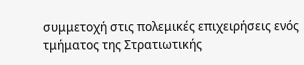συμμετοχή στις πολεμικές επιχειρήσεις ενός τμήματος της Στρατιωτικής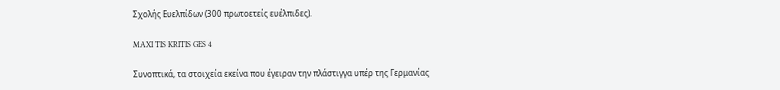Σχολής Ευελπίδων (300 πρωτοετείς ευέλπιδες).

MAXI TIS KRITIS GES 4

Συνοπτικά, τα στοιχεία εκείνα που έγειραν την πλάστιγγα υπέρ της Γερμανίας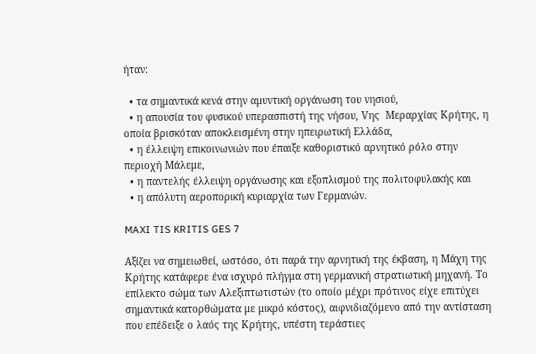ήταν:

  • τα σημαντικά κενά στην αμυντική οργάνωση του νησιού,
  • η απουσία του φυσικού υπερασπιστή της νήσου, Vης  Μεραρχίας Κρήτης, η οποία βρισκόταν αποκλεισμένη στην ηπειρωτική Ελλάδα,
  • η έλλειψη επικοινωνιών που έπαιξε καθοριστικό αρνητικό ρόλο στην περιοχή Μάλεμε,
  • η παντελής έλλειψη οργάνωσης και εξοπλισμού της πολιτοφυλακής και
  • η απόλυτη αεροπορική κυριαρχία των Γερμανών.

MAXI TIS KRITIS GES 7

Αξίζει να σημειωθεί, ωστόσο, ότι παρά την αρνητική της έκβαση, η Μάχη της Κρήτης κατάφερε ένα ισχυρό πλήγμα στη γερμανική στρατιωτική μηχανή. Το επίλεκτο σώμα των Αλεξιπτωτιστών (το οποίο μέχρι πρότινος είχε επιτύχει σημαντικά κατορθώματα με μικρό κόστος), αιφνιδιαζόμενο από την αντίσταση που επέδειξε ο λαός της Κρήτης, υπέστη τεράστιες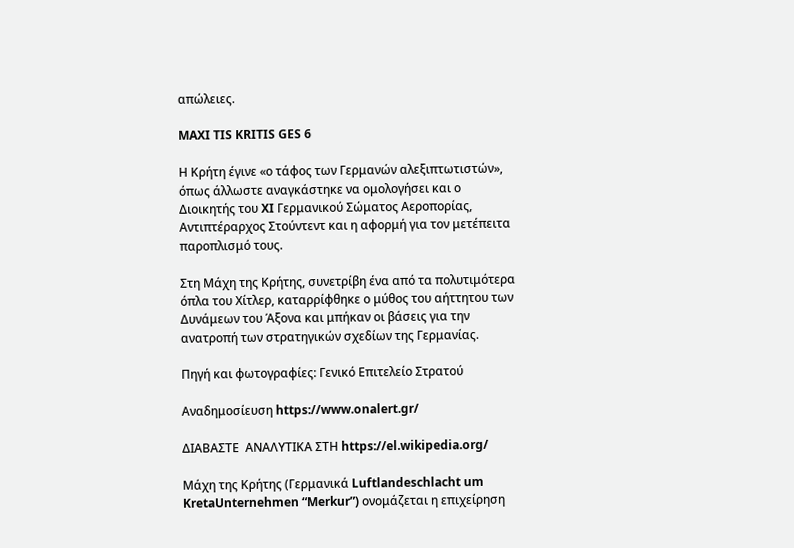απώλειες.

MAXI TIS KRITIS GES 6

Η Κρήτη έγινε «ο τάφος των Γερμανών αλεξιπτωτιστών», όπως άλλωστε αναγκάστηκε να ομολογήσει και ο Διοικητής του XI Γερμανικού Σώματος Αεροπορίας, Αντιπτέραρχος Στούντεντ και η αφορμή για τον μετέπειτα παροπλισμό τους.

Στη Μάχη της Κρήτης, συνετρίβη ένα από τα πολυτιμότερα όπλα του Χίτλερ, καταρρίφθηκε ο μύθος του αήττητου των Δυνάμεων του Άξονα και μπήκαν οι βάσεις για την ανατροπή των στρατηγικών σχεδίων της Γερμανίας.

Πηγή και φωτογραφίες: Γενικό Επιτελείο Στρατού

Αναδημοσίευση https://www.onalert.gr/

ΔΙΑΒΑΣΤΕ  ΑΝΑΛΥΤΙΚΑ ΣΤΗ https://el.wikipedia.org/

Μάχη της Κρήτης (Γερμανικά Luftlandeschlacht um KretaUnternehmen “Merkur”) ονομάζεται η επιχείρηση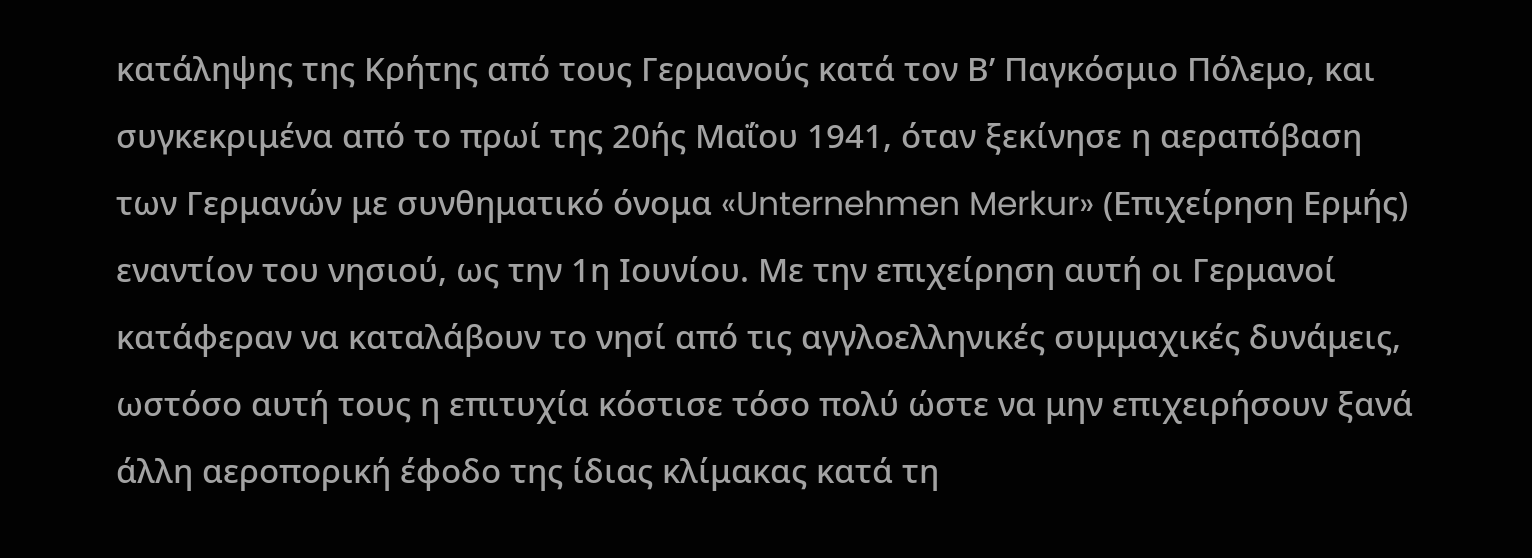κατάληψης της Κρήτης από τους Γερμανούς κατά τον Β’ Παγκόσμιο Πόλεμο, και συγκεκριμένα από το πρωί της 20ής Μαΐου 1941, όταν ξεκίνησε η αεραπόβαση των Γερμανών με συνθηματικό όνομα «Unternehmen Merkur» (Επιχείρηση Ερμής) εναντίον του νησιού, ως την 1η Ιουνίου. Με την επιχείρηση αυτή οι Γερμανοί κατάφεραν να καταλάβουν το νησί από τις αγγλοελληνικές συμμαχικές δυνάμεις, ωστόσο αυτή τους η επιτυχία κόστισε τόσο πολύ ώστε να μην επιχειρήσουν ξανά άλλη αεροπορική έφοδο της ίδιας κλίμακας κατά τη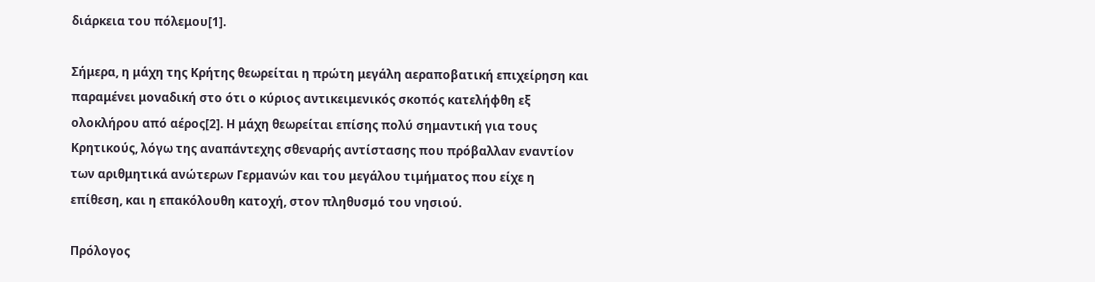διάρκεια του πόλεμου[1].

Σήμερα, η μάχη της Κρήτης θεωρείται η πρώτη μεγάλη αεραποβατική επιχείρηση και παραμένει μοναδική στο ότι ο κύριος αντικειμενικός σκοπός κατελήφθη εξ ολοκλήρου από αέρος[2]. Η μάχη θεωρείται επίσης πολύ σημαντική για τους Κρητικούς, λόγω της αναπάντεχης σθεναρής αντίστασης που πρόβαλλαν εναντίον των αριθμητικά ανώτερων Γερμανών και του μεγάλου τιμήματος που είχε η επίθεση, και η επακόλουθη κατοχή, στον πληθυσμό του νησιού.

Πρόλογος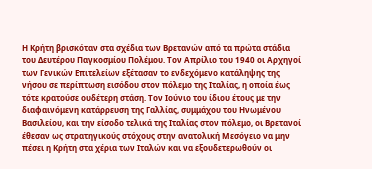Η Κρήτη βρισκόταν στα σχέδια των Βρετανών από τα πρώτα στάδια του Δευτέρου Παγκοσμίου Πολέμου. Τον Απρίλιο του 1940 οι Αρχηγοί των Γενικών Επιτελείων εξέτασαν το ενδεχόμενο κατάληψης της νήσου σε περίπτωση εισόδου στον πόλεμο της Ιταλίας, η οποία έως τότε κρατούσε ουδέτερη στάση. Τον Ιούνιο του ίδιου έτους με την διαφαινόμενη κατάρρευση της Γαλλίας, συμμάχου του Ηνωμένου Βασιλείου, και την είσοδο τελικά της Ιταλίας στον πόλεμο, οι Βρετανοί έθεσαν ως στρατηγικούς στόχους στην ανατολική Μεσόγειο να μην πέσει η Κρήτη στα χέρια των Ιταλών και να εξουδετερωθούν οι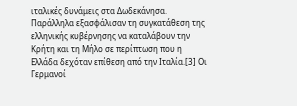ιταλικές δυνάμεις στα Δωδεκάνησα. Παράλληλα εξασφάλισαν τη συγκατάθεση της ελληνικής κυβέρνησης να καταλάβουν την Κρήτη και τη Μήλο σε περίπτωση που η Ελλάδα δεχόταν επίθεση από την Ιταλία.[3] Οι Γερμανοί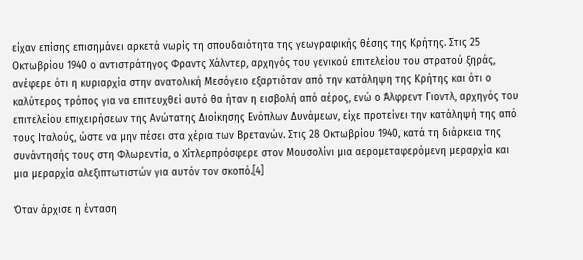είχαν επίσης επισημάνει αρκετά νωρίς τη σπουδαιότητα της γεωγραφικής θέσης της Κρήτης. Στις 25 Οκτωβρίου 1940 ο αντιστράτηγος Φραντς Χάλντερ, αρχηγός του γενικού επιτελείου του στρατού ξηράς, ανέφερε ότι η κυριαρχία στην ανατολική Μεσόγειο εξαρτιόταν από την κατάληψη της Κρήτης και ότι ο καλύτερος τρόπος για να επιτευχθεί αυτό θα ήταν η εισβολή από αέρος, ενώ ο Άλφρεντ Γιοντλ, αρχηγός του επιτελείου επιχειρήσεων της Ανώτατης Διοίκησης Ενόπλων Δυνάμεων, είχε προτείνει την κατάληψή της από τους Ιταλούς, ώστε να μην πέσει στα χέρια των Βρετανών. Στις 28 Οκτωβρίου 1940, κατά τη διάρκεια της συνάντησής τους στη Φλωρεντία, ο Χίτλερπρόσφερε στον Μουσολίνι μια αερομεταφερόμενη μεραρχία και μια μεραρχία αλεξιπτωτιστών για αυτόν τον σκοπό.[4]

Όταν άρχισε η ένταση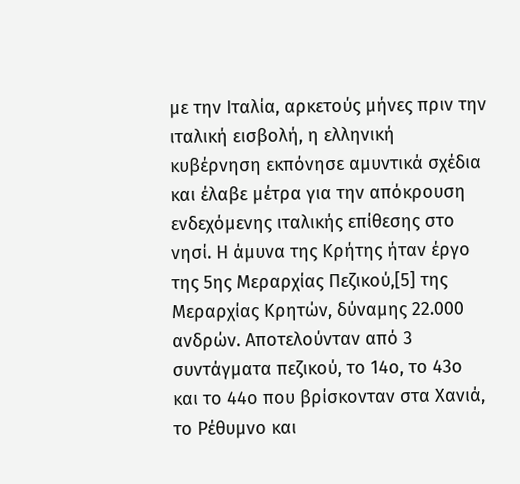με την Ιταλία, αρκετούς μήνες πριν την ιταλική εισβολή, η ελληνική κυβέρνηση εκπόνησε αμυντικά σχέδια και έλαβε μέτρα για την απόκρουση ενδεχόμενης ιταλικής επίθεσης στο νησί. Η άμυνα της Κρήτης ήταν έργο της 5ης Μεραρχίας Πεζικού,[5] της Μεραρχίας Κρητών, δύναμης 22.000 ανδρών. Αποτελούνταν από 3 συντάγματα πεζικού, το 14ο, το 43ο και το 44ο που βρίσκονταν στα Χανιά, το Ρέθυμνο και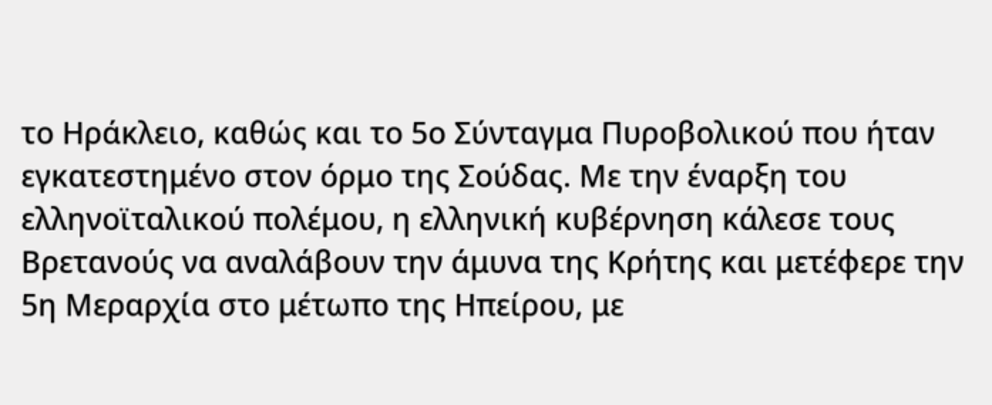το Ηράκλειο, καθώς και το 5ο Σύνταγμα Πυροβολικού που ήταν εγκατεστημένο στον όρμο της Σούδας. Με την έναρξη του ελληνοϊταλικού πολέμου, η ελληνική κυβέρνηση κάλεσε τους Βρετανούς να αναλάβουν την άμυνα της Κρήτης και μετέφερε την 5η Μεραρχία στο μέτωπο της Ηπείρου, με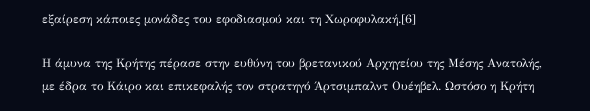εξαίρεση κάποιες μονάδες του εφοδιασμού και τη Χωροφυλακή.[6]

Η άμυνα της Κρήτης πέρασε στην ευθύνη του βρετανικού Αρχηγείου της Μέσης Ανατολής, με έδρα το Κάιρο και επικεφαλής τον στρατηγό Άρτσιμπαλντ Ουέηβελ. Ωστόσο η Κρήτη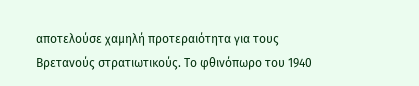αποτελούσε χαμηλή προτεραιότητα για τους Βρετανούς στρατιωτικούς. Το φθινόπωρο του 1940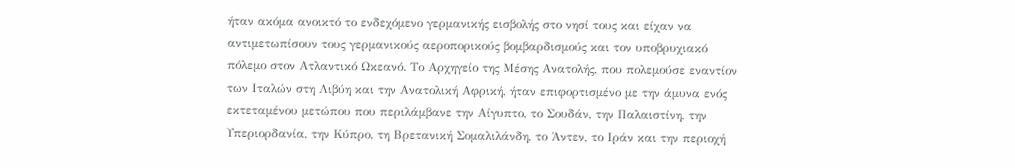ήταν ακόμα ανοικτό το ενδεχόμενο γερμανικής εισβολής στο νησί τους και είχαν να αντιμετωπίσουν τους γερμανικούς αεροπορικούς βομβαρδισμούς και τον υποβρυχιακό πόλεμο στον Ατλαντικό Ωκεανό. Το Αρχηγείο της Μέσης Ανατολής, που πολεμούσε εναντίον των Ιταλών στη Λιβύη και την Ανατολική Αφρική, ήταν επιφορτισμένο με την άμυνα ενός εκτεταμένου μετώπου που περιλάμβανε την Αίγυπτο, το Σουδάν, την Παλαιστίνη, την Υπεριορδανία, την Κύπρο, τη Βρετανική Σομαλιλάνδη, το Άντεν, το Ιράν και την περιοχή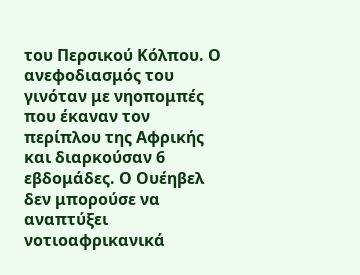του Περσικού Κόλπου. Ο ανεφοδιασμός του γινόταν με νηοπομπές που έκαναν τον περίπλου της Αφρικής και διαρκούσαν 6 εβδομάδες. Ο Ουέηβελ δεν μπορούσε να αναπτύξει νοτιοαφρικανικά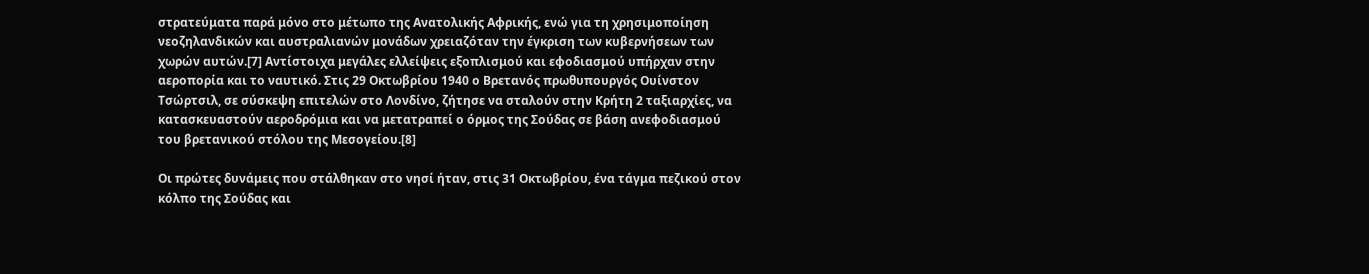στρατεύματα παρά μόνο στο μέτωπο της Ανατολικής Αφρικής, ενώ για τη χρησιμοποίηση νεοζηλανδικών και αυστραλιανών μονάδων χρειαζόταν την έγκριση των κυβερνήσεων των χωρών αυτών.[7] Αντίστοιχα μεγάλες ελλείψεις εξοπλισμού και εφοδιασμού υπήρχαν στην αεροπορία και το ναυτικό. Στις 29 Οκτωβρίου 1940 ο Βρετανός πρωθυπουργός Ουίνστον Τσώρτσιλ, σε σύσκεψη επιτελών στο Λονδίνο, ζήτησε να σταλούν στην Κρήτη 2 ταξιαρχίες, να κατασκευαστούν αεροδρόμια και να μετατραπεί ο όρμος της Σούδας σε βάση ανεφοδιασμού του βρετανικού στόλου της Μεσογείου.[8]

Οι πρώτες δυνάμεις που στάλθηκαν στο νησί ήταν, στις 31 Οκτωβρίου, ένα τάγμα πεζικού στον κόλπο της Σούδας και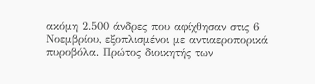ακόμη 2.500 άνδρες που αφίχθησαν στις 6 Νοεμβρίου, εξοπλισμένοι με αντιαεροπορικά πυροβόλα. Πρώτος διοικητής των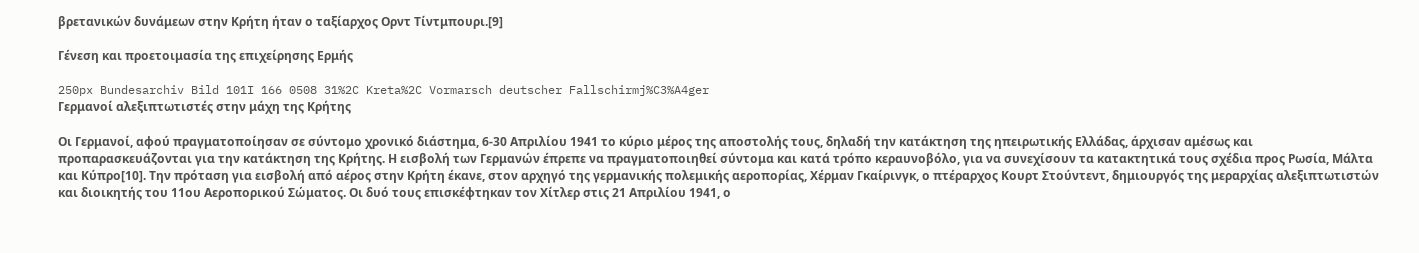βρετανικών δυνάμεων στην Κρήτη ήταν ο ταξίαρχος Ορντ Τίντμπουρι.[9]

Γένεση και προετοιμασία της επιχείρησης Ερμής

250px Bundesarchiv Bild 101I 166 0508 31%2C Kreta%2C Vormarsch deutscher Fallschirmj%C3%A4ger
Γερμανοί αλεξιπτωτιστές στην μάχη της Κρήτης

Οι Γερμανοί, αφού πραγματοποίησαν σε σύντομο χρονικό διάστημα, 6-30 Απριλίου 1941 το κύριο μέρος της αποστολής τους, δηλαδή την κατάκτηση της ηπειρωτικής Ελλάδας, άρχισαν αμέσως και προπαρασκευάζονται για την κατάκτηση της Κρήτης. Η εισβολή των Γερμανών έπρεπε να πραγματοποιηθεί σύντομα και κατά τρόπο κεραυνοβόλο, για να συνεχίσουν τα κατακτητικά τους σχέδια προς Ρωσία, Μάλτα και Κύπρο[10]. Την πρόταση για εισβολή από αέρος στην Κρήτη έκανε, στον αρχηγό της γερμανικής πολεμικής αεροπορίας, Χέρμαν Γκαίρινγκ, ο πτέραρχος Κουρτ Στούντεντ, δημιουργός της μεραρχίας αλεξιπτωτιστών και διοικητής του 11ου Αεροπορικού Σώματος. Οι δυό τους επισκέφτηκαν τον Χίτλερ στις 21 Απριλίου 1941, ο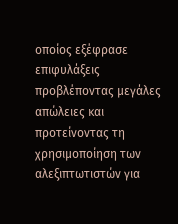οποίος εξέφρασε επιφυλάξεις προβλέποντας μεγάλες απώλειες και προτείνοντας τη χρησιμοποίηση των αλεξιπτωτιστών για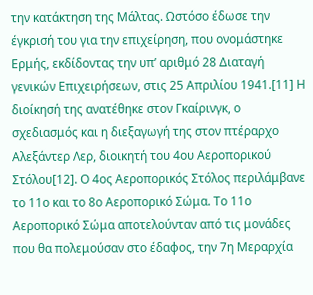την κατάκτηση της Μάλτας. Ωστόσο έδωσε την έγκρισή του για την επιχείρηση, που ονομάστηκε Ερμής, εκδίδοντας την υπ’ αριθμό 28 Διαταγή γενικών Επιχειρήσεων, στις 25 Απριλίου 1941.[11] Η διοίκησή της ανατέθηκε στον Γκαίρινγκ, ο σχεδιασμός και η διεξαγωγή της στον πτέραρχο Αλεξάντερ Λερ, διοικητή του 4ου Αεροπορικού Στόλου[12]. Ο 4ος Αεροπορικός Στόλος περιλάμβανε το 11ο και το 8ο Αεροπορικό Σώμα. Το 11ο Αεροπορικό Σώμα αποτελούνταν από τις μονάδες που θα πολεμούσαν στο έδαφος, την 7η Μεραρχία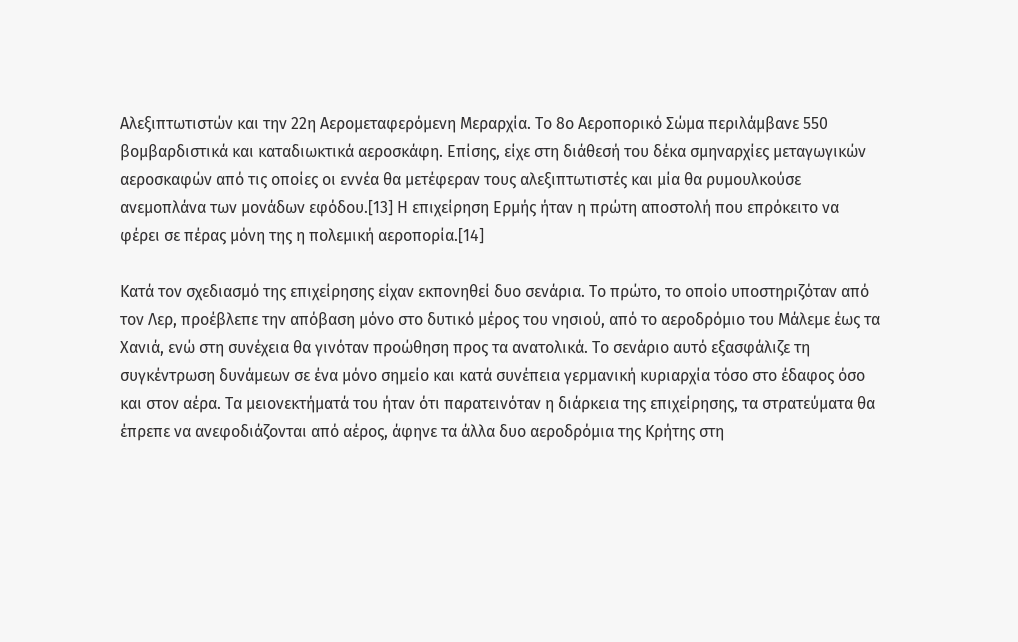Αλεξιπτωτιστών και την 22η Αερομεταφερόμενη Μεραρχία. Το 8ο Αεροπορικό Σώμα περιλάμβανε 550 βομβαρδιστικά και καταδιωκτικά αεροσκάφη. Επίσης, είχε στη διάθεσή του δέκα σμηναρχίες μεταγωγικών αεροσκαφών από τις οποίες οι εννέα θα μετέφεραν τους αλεξιπτωτιστές και μία θα ρυμουλκούσε ανεμοπλάνα των μονάδων εφόδου.[13] Η επιχείρηση Ερμής ήταν η πρώτη αποστολή που επρόκειτο να φέρει σε πέρας μόνη της η πολεμική αεροπορία.[14]

Κατά τον σχεδιασμό της επιχείρησης είχαν εκπονηθεί δυο σενάρια. Το πρώτο, το οποίο υποστηριζόταν από τον Λερ, προέβλεπε την απόβαση μόνο στο δυτικό μέρος του νησιού, από το αεροδρόμιο του Μάλεμε έως τα Χανιά, ενώ στη συνέχεια θα γινόταν προώθηση προς τα ανατολικά. Το σενάριο αυτό εξασφάλιζε τη συγκέντρωση δυνάμεων σε ένα μόνο σημείο και κατά συνέπεια γερμανική κυριαρχία τόσο στο έδαφος όσο και στον αέρα. Τα μειονεκτήματά του ήταν ότι παρατεινόταν η διάρκεια της επιχείρησης, τα στρατεύματα θα έπρεπε να ανεφοδιάζονται από αέρος, άφηνε τα άλλα δυο αεροδρόμια της Κρήτης στη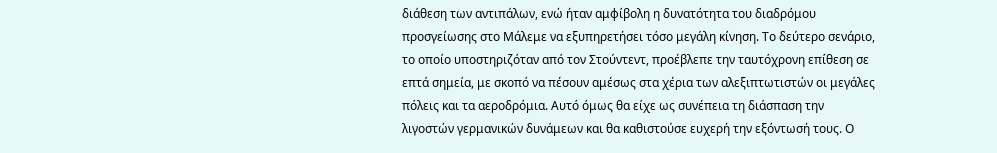διάθεση των αντιπάλων, ενώ ήταν αμφίβολη η δυνατότητα του διαδρόμου προσγείωσης στο Μάλεμε να εξυπηρετήσει τόσο μεγάλη κίνηση. Το δεύτερο σενάριο, το οποίο υποστηριζόταν από τον Στούντεντ, προέβλεπε την ταυτόχρονη επίθεση σε επτά σημεία, με σκοπό να πέσουν αμέσως στα χέρια των αλεξιπτωτιστών οι μεγάλες πόλεις και τα αεροδρόμια. Αυτό όμως θα είχε ως συνέπεια τη διάσπαση την λιγοστών γερμανικών δυνάμεων και θα καθιστούσε ευχερή την εξόντωσή τους. Ο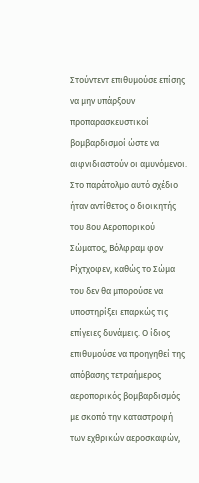Στούντεντ επιθυμούσε επίσης να μην υπάρξουν προπαρασκευστικοί βομβαρδισμοί ώστε να αιφνιδιαστούν οι αμυνόμενοι. Στο παράτολμο αυτό σχέδιο ήταν αντίθετος ο διοικητής του 8ου Αεροπορικού Σώματος, Βόλφραμ φον Ρίχτχοφεν, καθώς το Σώμα του δεν θα μπορούσε να υποστηρίξει επαρκώς τις επίγειες δυνάμεις. Ο ίδιος επιθυμούσε να προηγηθεί της απόβασης τετραήμερος αεροπορικός βομβαρδισμός με σκοπό την καταστροφή των εχθρικών αεροσκαφών,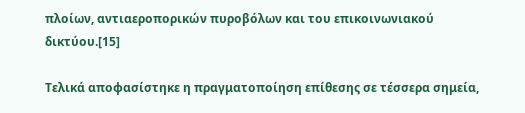πλοίων, αντιαεροπορικών πυροβόλων και του επικοινωνιακού δικτύου.[15]

Τελικά αποφασίστηκε η πραγματοποίηση επίθεσης σε τέσσερα σημεία,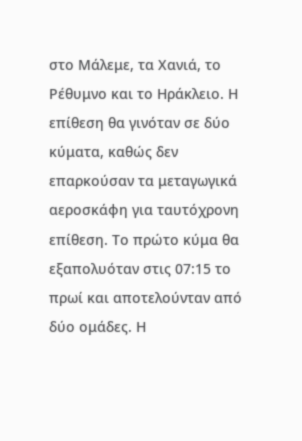στο Μάλεμε, τα Χανιά, το Ρέθυμνο και το Ηράκλειο. Η επίθεση θα γινόταν σε δύο κύματα, καθώς δεν επαρκούσαν τα μεταγωγικά αεροσκάφη για ταυτόχρονη επίθεση. Το πρώτο κύμα θα εξαπολυόταν στις 07:15 το πρωί και αποτελούνταν από δύο ομάδες. Η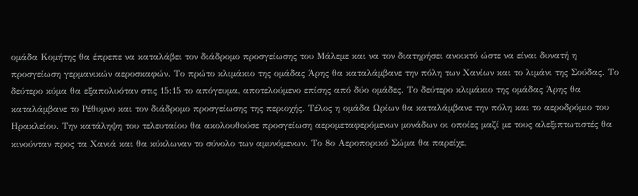ομάδα Κομήτης θα έπρεπε να καταλάβει τον διάδρομο προσγείωσης του Μάλεμε και να τον διατηρήσει ανοικτό ώστε να είναι δυνατή η προσγείωση γερμανικών αεροσκαφών. Το πρώτο κλιμάκιο της ομάδας Άρης θα καταλάμβανε την πόλη των Χανίων και το λιμάνι της Σούδας. Το δεύτερο κύμα θα εξαπολυόταν στις 15:15 το απόγευμα, αποτελούμενο επίσης από δύο ομάδες. Το δεύτερο κλιμάκιο της ομάδας Άρης θα καταλάμβανε το Ρέθυμνο και τον διάδρομο προσγείωσης της περιοχής. Τέλος η ομάδα Ωρίων θα καταλάμβανε την πόλη και το αεροδρόμιο του Ηρακλείου. Την κατάληψη του τελευταίου θα ακολουθούσε προσγείωση αερομεταφερόμενων μονάδων οι οποίες μαζί με τους αλεξιπτωτιστές θα κινούνταν προς τα Χανιά και θα κύκλωναν το σύνολο των αμυνόμενων. Το 8ο Αεροπορικό Σώμα θα παρείχε,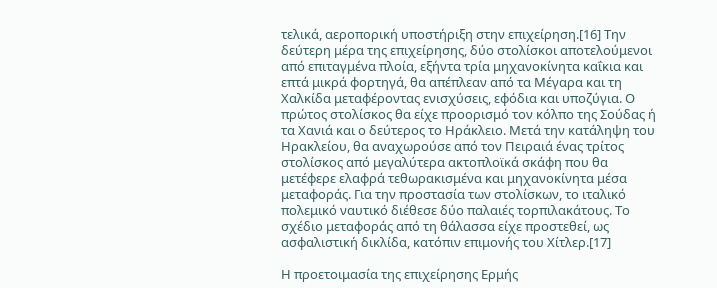τελικά, αεροπορική υποστήριξη στην επιχείρηση.[16] Την δεύτερη μέρα της επιχείρησης, δύο στολίσκοι αποτελούμενοι από επιταγμένα πλοία, εξήντα τρία μηχανοκίνητα καΐκια και επτά μικρά φορτηγά, θα απέπλεαν από τα Μέγαρα και τη Χαλκίδα μεταφέροντας ενισχύσεις, εφόδια και υποζύγια. Ο πρώτος στολίσκος θα είχε προορισμό τον κόλπο της Σούδας ή τα Χανιά και ο δεύτερος το Ηράκλειο. Μετά την κατάληψη του Ηρακλείου, θα αναχωρούσε από τον Πειραιά ένας τρίτος στολίσκος από μεγαλύτερα ακτοπλοϊκά σκάφη που θα μετέφερε ελαφρά τεθωρακισμένα και μηχανοκίνητα μέσα μεταφοράς. Για την προστασία των στολίσκων, το ιταλικό πολεμικό ναυτικό διέθεσε δύο παλαιές τορπιλακάτους. Το σχέδιο μεταφοράς από τη θάλασσα είχε προστεθεί, ως ασφαλιστική δικλίδα, κατόπιν επιμονής του Χίτλερ.[17]

Η προετοιμασία της επιχείρησης Ερμής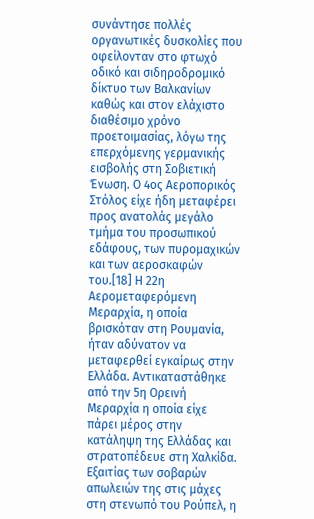συνάντησε πολλές οργανωτικές δυσκολίες που οφείλονταν στο φτωχό οδικό και σιδηροδρομικό δίκτυο των Βαλκανίων καθώς και στον ελάχιστο διαθέσιμο χρόνο προετοιμασίας, λόγω της επερχόμενης γερμανικής εισβολής στη Σοβιετική Ένωση. Ο 4ος Αεροπορικός Στόλος είχε ήδη μεταφέρει προς ανατολάς μεγάλο τμήμα του προσωπικού εδάφους, των πυρομαχικών και των αεροσκαφών του.[18] Η 22η Αερομεταφερόμενη Μεραρχία, η οποία βρισκόταν στη Ρουμανία, ήταν αδύνατον να μεταφερθεί εγκαίρως στην Ελλάδα. Αντικαταστάθηκε από την 5η Ορεινή Μεραρχία η οποία είχε πάρει μέρος στην κατάληψη της Ελλάδας και στρατοπέδευε στη Χαλκίδα. Εξαιτίας των σοβαρών απωλειών της στις μάχες στη στενωπό του Ρούπελ, η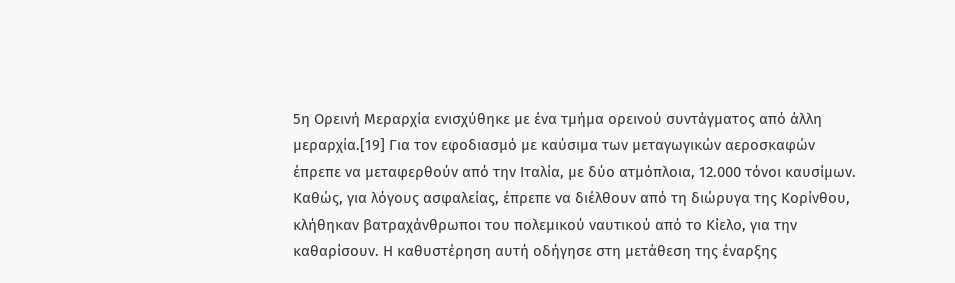5η Ορεινή Μεραρχία ενισχύθηκε με ένα τμήμα ορεινού συντάγματος από άλλη μεραρχία.[19] Για τον εφοδιασμό με καύσιμα των μεταγωγικών αεροσκαφών έπρεπε να μεταφερθούν από την Ιταλία, με δύο ατμόπλοια, 12.000 τόνοι καυσίμων. Καθώς, για λόγους ασφαλείας, έπρεπε να διέλθουν από τη διώρυγα της Κορίνθου, κλήθηκαν βατραχάνθρωποι του πολεμικού ναυτικού από το Κίελο, για την καθαρίσουν. Η καθυστέρηση αυτή οδήγησε στη μετάθεση της έναρξης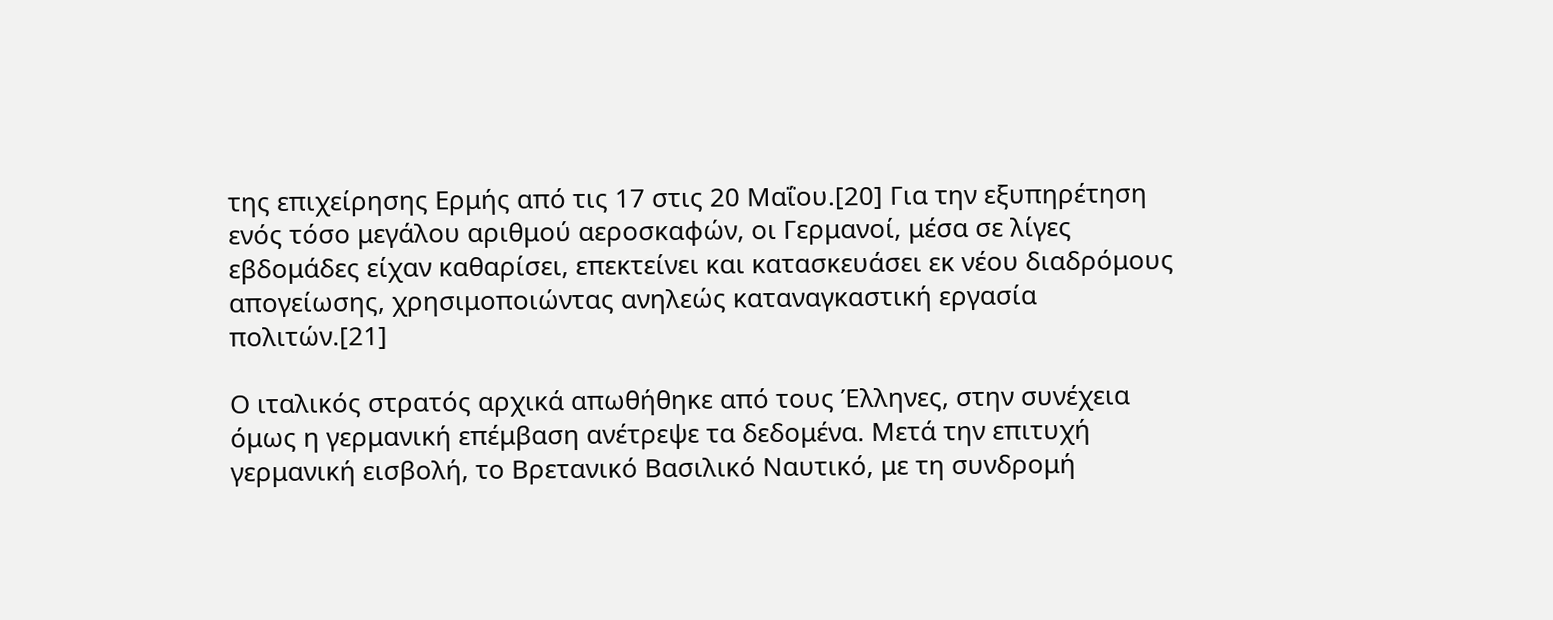της επιχείρησης Ερμής από τις 17 στις 20 Μαΐου.[20] Για την εξυπηρέτηση ενός τόσο μεγάλου αριθμού αεροσκαφών, οι Γερμανοί, μέσα σε λίγες εβδομάδες είχαν καθαρίσει, επεκτείνει και κατασκευάσει εκ νέου διαδρόμους απογείωσης, χρησιμοποιώντας ανηλεώς καταναγκαστική εργασία πολιτών.[21]

Ο ιταλικός στρατός αρχικά απωθήθηκε από τους Έλληνες, στην συνέχεια όμως η γερμανική επέμβαση ανέτρεψε τα δεδομένα. Μετά την επιτυχή γερμανική εισβολή, το Βρετανικό Βασιλικό Ναυτικό, με τη συνδρομή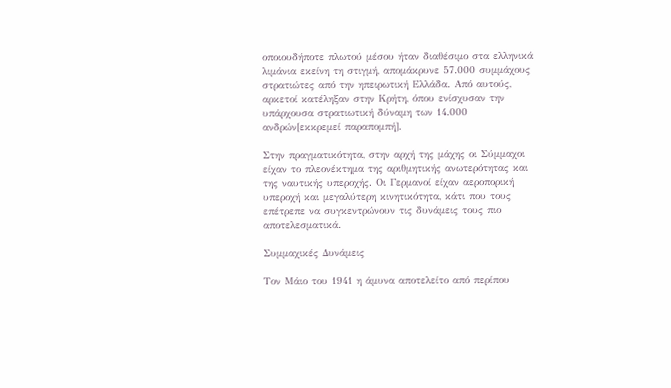οποιουδήποτε πλωτού μέσου ήταν διαθέσιμο στα ελληνικά λιμάνια εκείνη τη στιγμή, απομάκρυνε 57.000 συμμάχους στρατιώτες από την ηπειρωτική Ελλάδα. Από αυτούς, αρκετοί κατέληξαν στην Κρήτη, όπου ενίσχυσαν την υπάρχουσα στρατιωτική δύναμη των 14.000 ανδρών[εκκρεμεί παραπομπή].

Στην πραγματικότητα, στην αρχή της μάχης οι Σύμμαχοι είχαν το πλεονέκτημα της αριθμητικής ανωτερότητας και της ναυτικής υπεροχής. Οι Γερμανοί είχαν αεροπορική υπεροχή και μεγαλύτερη κινητικότητα, κάτι που τους επέτρεπε να συγκεντρώνουν τις δυνάμεις τους πιο αποτελεσματικά.

Συμμαχικές Δυνάμεις

Τον Μάιο του 1941 η άμυνα αποτελείτο από περίπου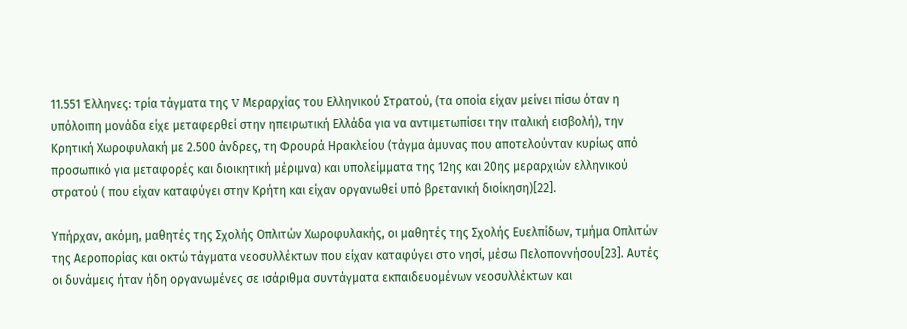11.551 Έλληνες: τρία τάγματα της V Μεραρχίας του Ελληνικού Στρατού, (τα οποία είχαν μείνει πίσω όταν η υπόλοιπη μονάδα είχε μεταφερθεί στην ηπειρωτική Ελλάδα για να αντιμετωπίσει την ιταλική εισβολή), την Κρητική Χωροφυλακή με 2.500 άνδρες, τη Φρουρά Ηρακλείου (τάγμα άμυνας που αποτελούνταν κυρίως από προσωπικό για μεταφορές και διοικητική μέριμνα) και υπολείμματα της 12ης και 20ης μεραρχιών ελληνικού στρατού ( που είχαν καταφύγει στην Κρήτη και είχαν οργανωθεί υπό βρετανική διοίκηση)[22].

Υπήρχαν, ακόμη, μαθητές της Σχολής Οπλιτών Χωροφυλακής, οι μαθητές της Σχολής Ευελπίδων, τμήμα Οπλιτών της Αεροπορίας και οκτώ τάγματα νεοσυλλέκτων που είχαν καταφύγει στο νησί, μέσω Πελοποννήσου[23]. Αυτές οι δυνάμεις ήταν ήδη οργανωμένες σε ισάριθμα συντάγματα εκπαιδευομένων νεοσυλλέκτων και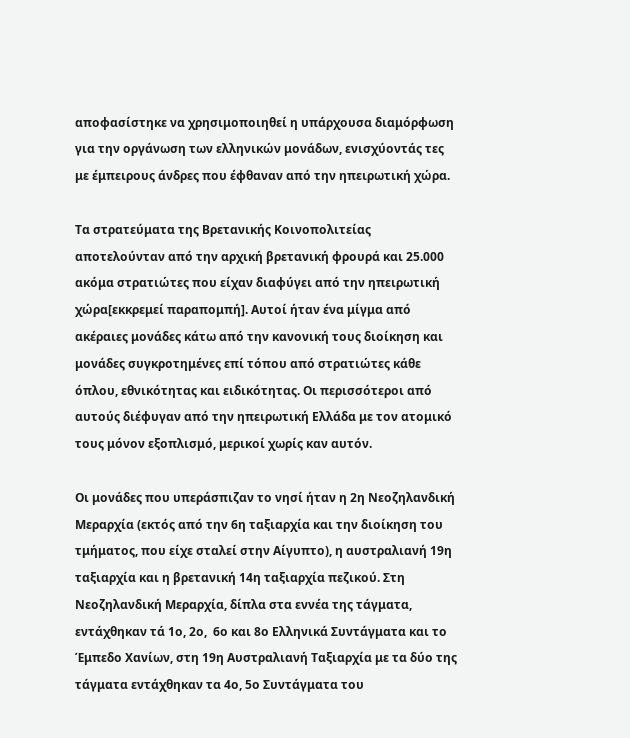αποφασίστηκε να χρησιμοποιηθεί η υπάρχουσα διαμόρφωση για την οργάνωση των ελληνικών μονάδων, ενισχύοντάς τες με έμπειρους άνδρες που έφθαναν από την ηπειρωτική χώρα.

Τα στρατεύματα της Βρετανικής Κοινοπολιτείας αποτελούνταν από την αρχική βρετανική φρουρά και 25.000 ακόμα στρατιώτες που είχαν διαφύγει από την ηπειρωτική χώρα[εκκρεμεί παραπομπή]. Αυτοί ήταν ένα μίγμα από ακέραιες μονάδες κάτω από την κανονική τους διοίκηση και μονάδες συγκροτημένες επί τόπου από στρατιώτες κάθε όπλου, εθνικότητας και ειδικότητας. Οι περισσότεροι από αυτούς διέφυγαν από την ηπειρωτική Ελλάδα με τον ατομικό τους μόνον εξοπλισμό, μερικοί χωρίς καν αυτόν.

Οι μονάδες που υπεράσπιζαν το νησί ήταν η 2η Νεοζηλανδική Μεραρχία (εκτός από την 6η ταξιαρχία και την διοίκηση του τμήματος, που είχε σταλεί στην Αίγυπτο), η αυστραλιανή 19η ταξιαρχία και η βρετανική 14η ταξιαρχία πεζικού. Στη Νεοζηλανδική Μεραρχία, δίπλα στα εννέα της τάγματα, εντάχθηκαν τά 1ο, 2ο,  6ο και 8ο Ελληνικά Συντάγματα και το Έμπεδο Χανίων, στη 19η Αυστραλιανή Ταξιαρχία με τα δύο της τάγματα εντάχθηκαν τα 4ο, 5ο Συντάγματα του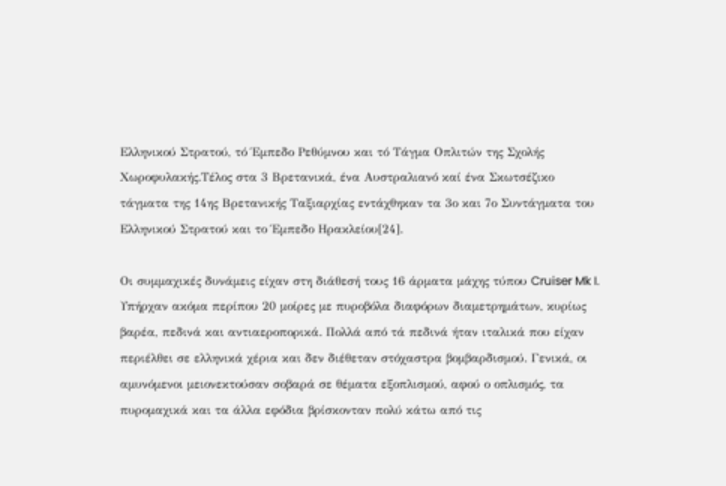Ελληνικού Στρατού, τό Έμπεδο Ρεθύμνου και τό Τάγμα Οπλιτών της Σχολής Χωροφυλακής.Τέλος στα 3 Βρετανικά, ένα Αυστραλιανό καί ένα Σκωτσέζικο τάγματα της 14ης Βρετανικής Ταξιαρχίας εντάχθηκαν τα 3ο και 7ο Συντάγματα του Ελληνικού Στρατού και το Έμπεδο Ηρακλείου[24].

Οι συμμαχικές δυνάμεις είχαν στη διάθεσή τους 16 άρματα μάχης τύπου Cruiser Mk I. Υπήρχαν ακόμα περίπου 20 μοίρες με πυροβόλα διαφόρων διαμετρημάτων, κυρίως βαρέα, πεδινά και αντιαεροπορικά. Πολλά από τά πεδινά ήταν ιταλικά που είχαν περιέλθει σε ελληνικά χέρια και δεν διέθεταν στόχαστρα βομβαρδισμού. Γενικά, οι αμυνόμενοι μειονεκτούσαν σοβαρά σε θέματα εξοπλισμού, αφού ο οπλισμός, τα πυρομαχικά και τα άλλα εφόδια βρίσκονταν πολύ κάτω από τις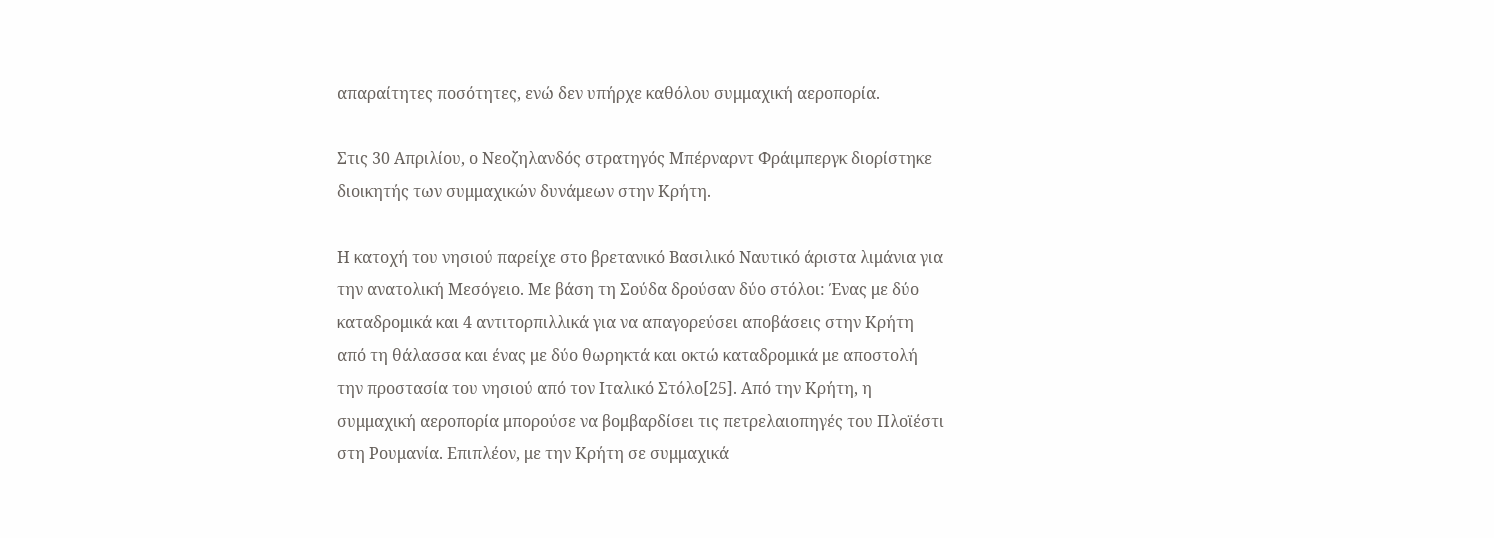απαραίτητες ποσότητες, ενώ δεν υπήρχε καθόλου συμμαχική αεροπορία.

Στις 30 Απριλίου, ο Νεοζηλανδός στρατηγός Μπέρναρντ Φράιμπεργκ διορίστηκε διοικητής των συμμαχικών δυνάμεων στην Κρήτη.

Η κατοχή του νησιού παρείχε στο βρετανικό Βασιλικό Ναυτικό άριστα λιμάνια για την ανατολική Μεσόγειο. Με βάση τη Σούδα δρούσαν δύο στόλοι: Ένας με δύο καταδρομικά και 4 αντιτορπιλλικά για να απαγορεύσει αποβάσεις στην Κρήτη από τη θάλασσα και ένας με δύο θωρηκτά και οκτώ καταδρομικά με αποστολή την προστασία του νησιού από τον Ιταλικό Στόλο[25]. Από την Κρήτη, η συμμαχική αεροπορία μπορούσε να βομβαρδίσει τις πετρελαιοπηγές του Πλοϊέστι στη Ρουμανία. Επιπλέον, με την Κρήτη σε συμμαχικά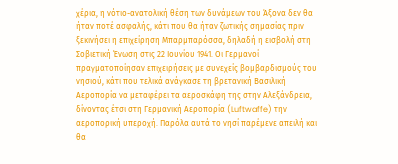χέρια, η νότιο-ανατολική θέση των δυνάμεων του Άξονα δεν θα ήταν ποτέ ασφαλής, κάτι που θα ήταν ζωτικής σημασίας πριν ξεκινήσει η επιχείρηση Μπαρμπαρόσσα, δηλαδή η εισβολή στη Σοβιετική Ένωση στις 22 Ιουνίου 1941. Οι Γερμανοί πραγματοποίησαν επιχειρήσεις με συνεχείς βομβαρδισμούς του νησιού, κάτι που τελικά ανάγκασε τη βρετανική Βασιλική Αεροπορία να μεταφέρει τα αεροσκάφη της στην Αλεξάνδρεια, δίνοντας έτσι στη Γερμανική Αεροπορία (Luftwaffe) την αεροπορική υπεροχή. Παρόλα αυτά το νησί παρέμενε απειλή και θα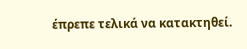έπρεπε τελικά να κατακτηθεί.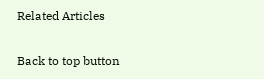Related Articles

Back to top button